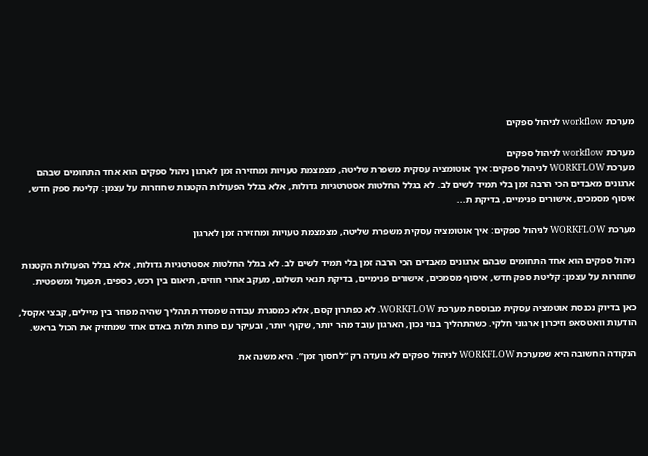מערכת workflow לניהול ספקים

מערכת workflow לניהול ספקים
מערכת WORKFLOW לניהול ספקים: איך אוטומציה עסקית משפרת שליטה, מצמצמת טעויות ומחזירה זמן לארגון ניהול ספקים הוא אחד התחומים שבהם ארגונים מאבדים הכי הרבה זמן בלי תמיד לשים לב. לא בגלל החלטות אסטרטגיות גדולות, אלא בגלל הפעולות הקטנות שחוזרות על עצמן: קליטת ספק חדש, איסוף מסמכים, אישורים פנימיים, בדיקת ת...

מערכת WORKFLOW לניהול ספקים: איך אוטומציה עסקית משפרת שליטה, מצמצמת טעויות ומחזירה זמן לארגון

ניהול ספקים הוא אחד התחומים שבהם ארגונים מאבדים הכי הרבה זמן בלי תמיד לשים לב. לא בגלל החלטות אסטרטגיות גדולות, אלא בגלל הפעולות הקטנות שחוזרות על עצמן: קליטת ספק חדש, איסוף מסמכים, אישורים פנימיים, בדיקת תנאי תשלום, מעקב אחרי חוזים, תיאום בין רכש, כספים, תפעול ומשפטית.

כאן בדיוק נכנסת אוטמציה עסקית מבוססת מערכת WORKFLOW. לא כפתרון קסם, אלא כמסגרת עבודה שמסדרת תהליך שהיה מפוזר בין מיילים, קבצי אקסל, הודעות וואטסאפ וזיכרון ארגוני חלקי. כשהתהליך בנוי נכון, הארגון עובד מהר יותר, שקוף יותר, ובעיקר עם פחות תלות באדם אחד שמחזיק את הכול בראש.

הנקודה החשובה היא שמערכת WORKFLOW לניהול ספקים לא נועדה רק “לחסוך זמן”. היא משנה את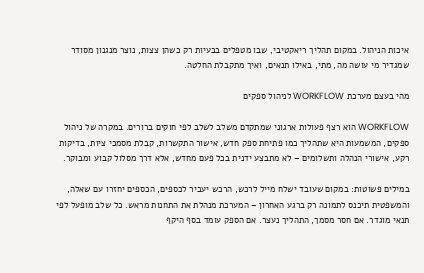איכות הניהול. במקום תהליך ריאקטיבי, שבו מטפלים בבעיות רק כשהן צצות, נוצר מנגנון מסודר שמגדיר מי עושה מה, מתי, באילו תנאים, ואיך מתקבלת החלטה.

מהי בעצם מערכת WORKFLOW לניהול ספקים

WORKFLOW הוא רצף פעולות ארגוני שמתקדם משלב לשלב לפי חוקים ברורים. במקרה של ניהול ספקים, המשמעות היא שתהליך כמו פתיחת ספק חדש, אישור התקשרות, קבלת מסמכי ציות, בדיקות רקע, אישורי הנהלה ותשלומים – לא מתבצע ידנית בכל פעם מחדש, אלא דרך מסלול קבוע ומבוקר.

במילים פשוטות: במקום שעובד ישלח מייל לרכש, הרכש יעביר לכספים, הכספים יחזרו עם שאלה, והמשפטית תיכנס לתמונה רק ברגע האחרון – המערכת מנהלת את התחנות מראש. כל שלב מופעל לפי תנאי מוגדר. אם חסר מסמך, התהליך נעצר. אם הספק עומד בסף היקף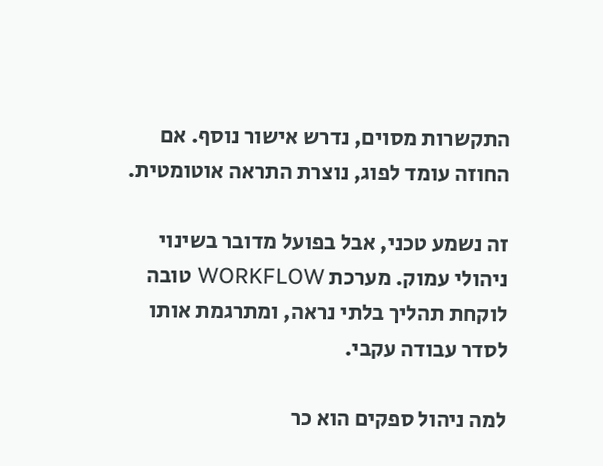התקשרות מסוים, נדרש אישור נוסף. אם החוזה עומד לפוג, נוצרת התראה אוטומטית.

זה נשמע טכני, אבל בפועל מדובר בשינוי ניהולי עמוק. מערכת WORKFLOW טובה לוקחת תהליך בלתי נראה, ומתרגמת אותו לסדר עבודה עקבי.

למה ניהול ספקים הוא כר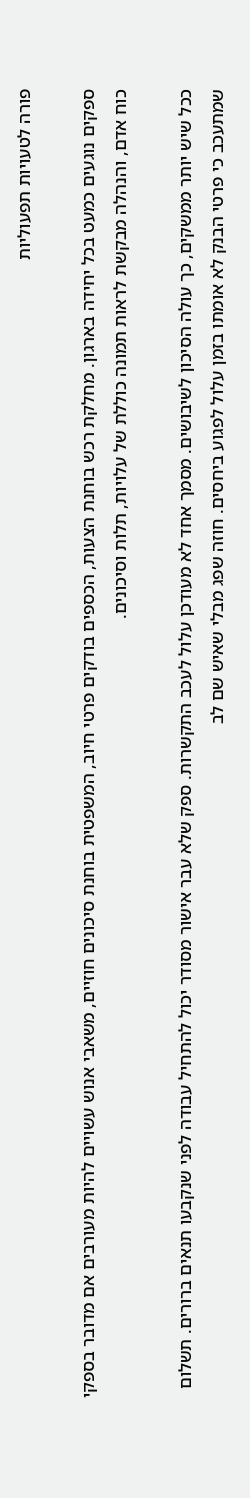פורה לטעויות תפעוליות

ספקים נוגעים כמעט בכל יחידה בארגון. מחלקת רכש בוחנת הצעות, הכספים בודקים פרטי חיוב, המשפטית בוחנת סיכונים חוזיים, משאבי אנוש עשויים להיות מעורבים אם מדובר בספקי כוח אדם, והנהלה מבקשת לראות תמונה כוללת של עלויות, תלות וסיכונים.

ככל שיש יותר ממשקים, כך עולה הסיכון לשיבושים. מסמך אחד לא מעודכן עלול לעכב התקשרות. ספק שלא עבר אישור מסודר יכול להתחיל עבודה לפני שנקבעו תנאים ברורים. תשלום שמתעכב כי פרטי הבנק לא אומתו בזמן עלול לפגוע ביחסים. חוזה שפג מבלי שאיש שם לב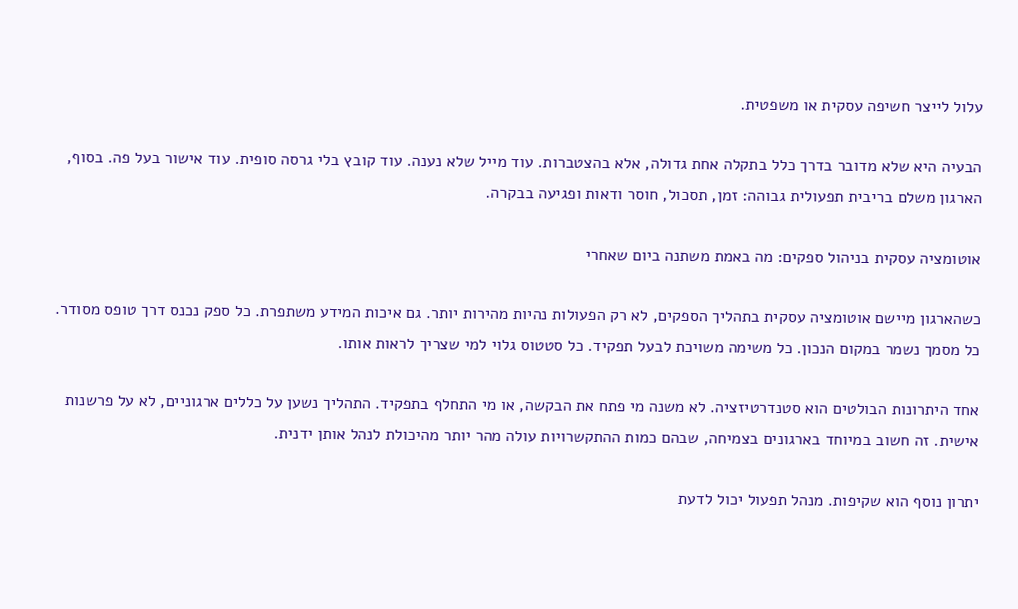עלול לייצר חשיפה עסקית או משפטית.

הבעיה היא שלא מדובר בדרך כלל בתקלה אחת גדולה, אלא בהצטברות. עוד מייל שלא נענה. עוד קובץ בלי גרסה סופית. עוד אישור בעל פה. בסוף, הארגון משלם בריבית תפעולית גבוהה: זמן, תסכול, חוסר ודאות ופגיעה בבקרה.

אוטומציה עסקית בניהול ספקים: מה באמת משתנה ביום שאחרי

כשהארגון מיישם אוטומציה עסקית בתהליך הספקים, לא רק הפעולות נהיות מהירות יותר. גם איכות המידע משתפרת. כל ספק נכנס דרך טופס מסודר. כל מסמך נשמר במקום הנכון. כל משימה משויכת לבעל תפקיד. כל סטטוס גלוי למי שצריך לראות אותו.

אחד היתרונות הבולטים הוא סטנדרטיזציה. לא משנה מי פתח את הבקשה, או מי התחלף בתפקיד. התהליך נשען על כללים ארגוניים, לא על פרשנות אישית. זה חשוב במיוחד בארגונים בצמיחה, שבהם כמות ההתקשרויות עולה מהר יותר מהיכולת לנהל אותן ידנית.

יתרון נוסף הוא שקיפות. מנהל תפעול יכול לדעת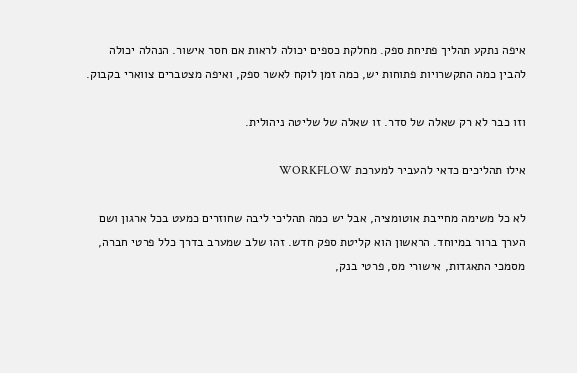איפה נתקע תהליך פתיחת ספק. מחלקת כספים יכולה לראות אם חסר אישור. הנהלה יכולה להבין כמה התקשרויות פתוחות יש, כמה זמן לוקח לאשר ספק, ואיפה מצטברים צווארי בקבוק.

וזו כבר לא רק שאלה של סדר. זו שאלה של שליטה ניהולית.

אילו תהליכים כדאי להעביר למערכת WORKFLOW

לא כל משימה מחייבת אוטומציה, אבל יש כמה תהליכי ליבה שחוזרים כמעט בכל ארגון ושם הערך ברור במיוחד. הראשון הוא קליטת ספק חדש. זהו שלב שמערב בדרך כלל פרטי חברה, מסמכי התאגדות, אישורי מס, פרטי בנק,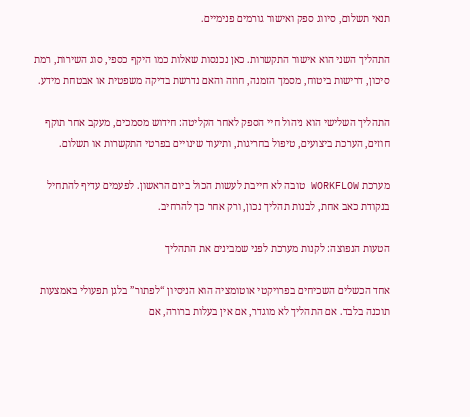תנאי תשלום, סיווג ספק ואישור גורמים פנימיים.

התהליך השני הוא אישור התקשרות. כאן נכנסות שאלות כמו היקף כספי, סוג השירות, רמת סיכון, דרישות ביטוח, מסמך הזמנה, חוזה והאם נדרשת בדיקה משפטית או אבטחת מידע.

התהליך השלישי הוא ניהול חיי הספק לאחר הקליטה: חידוש מסמכים, מעקב אחר תוקף חוזים, הערכת ביצועים, טיפול בחריגות, ותיעוד שינויים בפרטי התקשרות או תשלום.

מערכת WORKFLOW טובה לא חייבת לעשות הכול ביום הראשון. לפעמים עדיף להתחיל בנקודת כאב אחת, לבנות תהליך נכון, ורק אחר כך להרחיב.

הטעות הנפוצה: לקנות מערכת לפני שמבינים את התהליך

אחד הכשלים השכיחים בפרויקטי אוטומציה הוא הניסיון “לפתור” בלגן תפעולי באמצעות תוכנה בלבד. אם התהליך לא מוגדר, אם אין בעלות ברורה, אם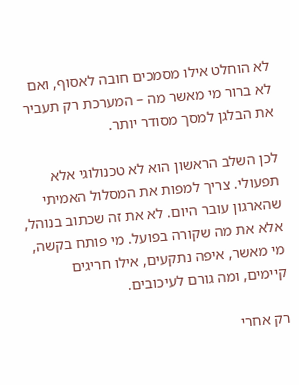לא הוחלט אילו מסמכים חובה לאסוף, ואם לא ברור מי מאשר מה – המערכת רק תעביר את הבלגן למסך מסודר יותר.

לכן השלב הראשון הוא לא טכנולוגי אלא תפעולי. צריך למפות את המסלול האמיתי שהארגון עובר היום. לא את זה שכתוב בנוהל, אלא את מה שקורה בפועל. מי פותח בקשה, מי מאשר, איפה נתקעים, אילו חריגים קיימים, ומה גורם לעיכובים.

רק אחרי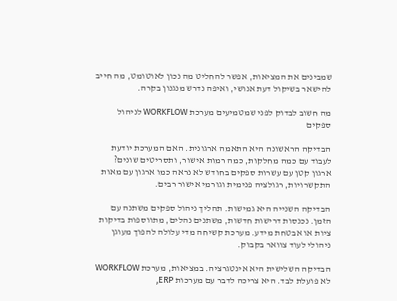שמבינים את המציאות, אפשר להחליט מה נכון לאוטומט, מה חייב להישאר בשיקול דעת אנושי, ואיפה נדרש מנגנון בקרה.

מה חשוב לבדוק לפני שמטמיעים מערכת WORKFLOW לניהול ספקים

הבדיקה הראשונה היא התאמה ארגונית. האם המערכת יודעת לעבוד עם כמה מחלקות, כמה רמות אישור, ותסריטים שונים? ארגון קטן עם עשרות ספקים בחודש לא נראה כמו ארגון עם מאות התקשרויות, רגולציה פנימית וגורמי אישור רבים.

הבדיקה השנייה היא גמישות. תהליך ניהול ספקים משתנה עם הזמן. נכנסות דרישות חדשות, משתנים נהלים, מתווספות בדיקות ציות או אבטחת מידע. מערכת קשיחה מדי עלולה להפוך מעוגן ניהולי לעוד צוואר בקבוק.

הבדיקה השלישית היא אינטגרציה. במציאות, מערכת WORKFLOW לא פועלת לבד. היא צריכה לדבר עם מערכות ERP,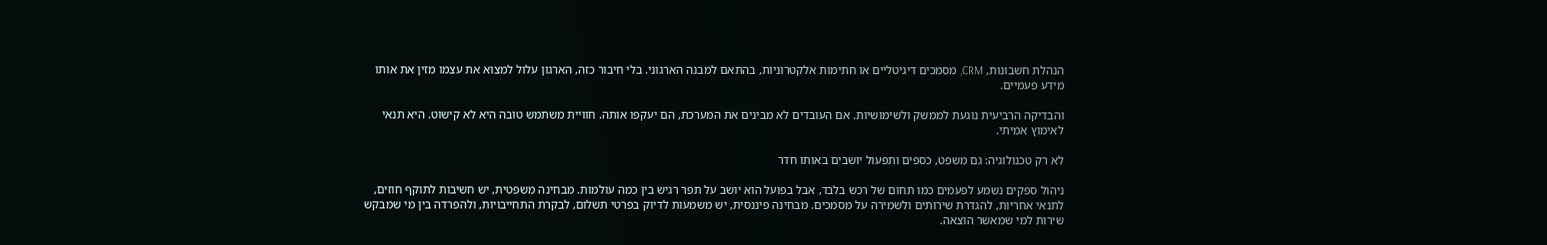הנהלת חשבונות, CRM, מסמכים דיגיטליים או חתימות אלקטרוניות, בהתאם למבנה הארגוני. בלי חיבור כזה, הארגון עלול למצוא את עצמו מזין את אותו מידע פעמיים.

והבדיקה הרביעית נוגעת לממשק ולשימושיות. אם העובדים לא מבינים את המערכת, הם יעקפו אותה. חוויית משתמש טובה היא לא קישוט. היא תנאי לאימוץ אמיתי.

לא רק טכנולוגיה: גם משפט, כספים ותפעול יושבים באותו חדר

ניהול ספקים נשמע לפעמים כמו תחום של רכש בלבד, אבל בפועל הוא יושב על תפר רגיש בין כמה עולמות. מבחינה משפטית, יש חשיבות לתוקף חוזים, לתנאי אחריות, להגדרת שירותים ולשמירה על מסמכים. מבחינה פיננסית, יש משמעות לדיוק בפרטי תשלום, לבקרת התחייבויות, ולהפרדה בין מי שמבקש שירות למי שמאשר הוצאה.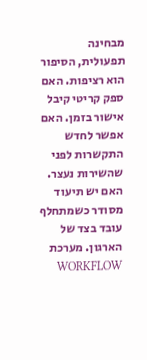מבחינה תפעולית, הסיפור הוא רציפות. האם ספק קריטי קיבל אישור בזמן. האם אפשר לחדש התקשרות לפני שהשירות נעצר. האם יש תיעוד מסודר כשמתחלף עובד בצד של הארגון. מערכת WORKFLOW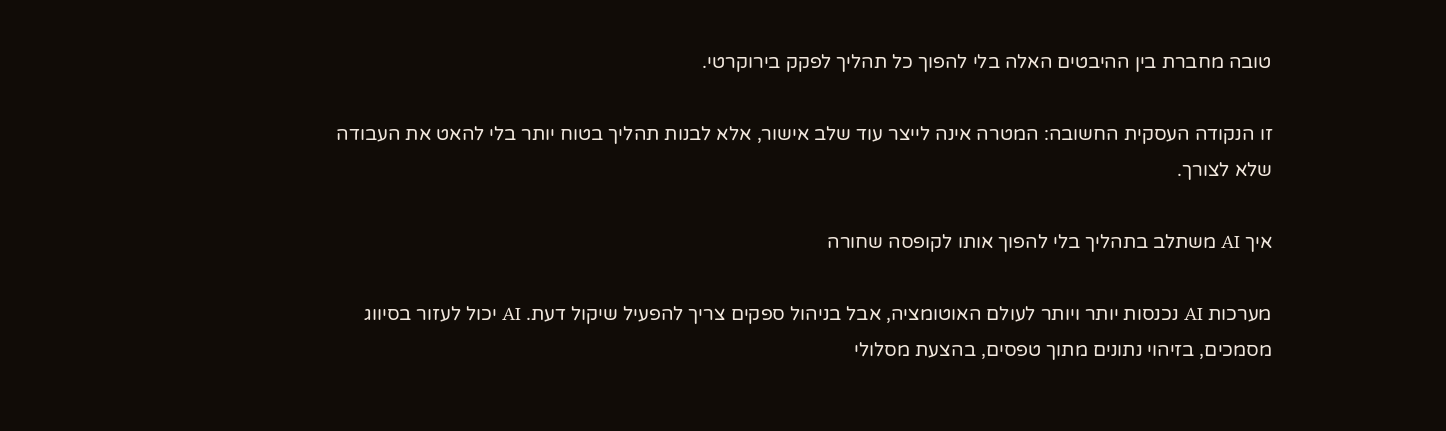טובה מחברת בין ההיבטים האלה בלי להפוך כל תהליך לפקק בירוקרטי.

זו הנקודה העסקית החשובה: המטרה אינה לייצר עוד שלב אישור, אלא לבנות תהליך בטוח יותר בלי להאט את העבודה שלא לצורך.

איך AI משתלב בתהליך בלי להפוך אותו לקופסה שחורה

מערכות AI נכנסות יותר ויותר לעולם האוטומציה, אבל בניהול ספקים צריך להפעיל שיקול דעת. AI יכול לעזור בסיווג מסמכים, בזיהוי נתונים מתוך טפסים, בהצעת מסלולי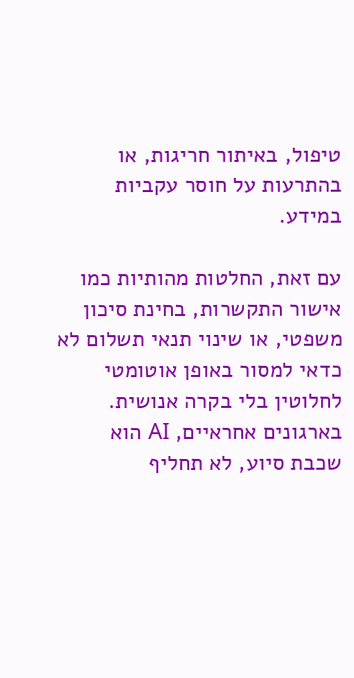טיפול, באיתור חריגות, או בהתרעות על חוסר עקביות במידע.

עם זאת, החלטות מהותיות כמו אישור התקשרות, בחינת סיכון משפטי, או שינוי תנאי תשלום לא כדאי למסור באופן אוטומטי לחלוטין בלי בקרה אנושית. בארגונים אחראיים, AI הוא שכבת סיוע, לא תחליף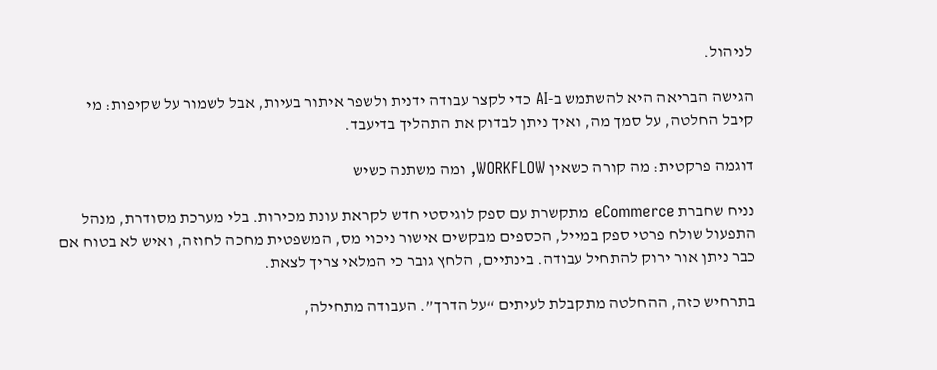לניהול.

הגישה הבריאה היא להשתמש ב-AI כדי לקצר עבודה ידנית ולשפר איתור בעיות, אבל לשמור על שקיפות: מי קיבל החלטה, על סמך מה, ואיך ניתן לבדוק את התהליך בדיעבד.

דוגמה פרקטית: מה קורה כשאין WORKFLOW, ומה משתנה כשיש

נניח שחברת eCommerce מתקשרת עם ספק לוגיסטי חדש לקראת עונת מכירות. בלי מערכת מסודרת, מנהל התפעול שולח פרטי ספק במייל, הכספים מבקשים אישור ניכוי מס, המשפטית מחכה לחוזה, ואיש לא בטוח אם כבר ניתן אור ירוק להתחיל עבודה. בינתיים, הלחץ גובר כי המלאי צריך לצאת.

בתרחיש כזה, ההחלטה מתקבלת לעיתים “על הדרך”. העבודה מתחילה,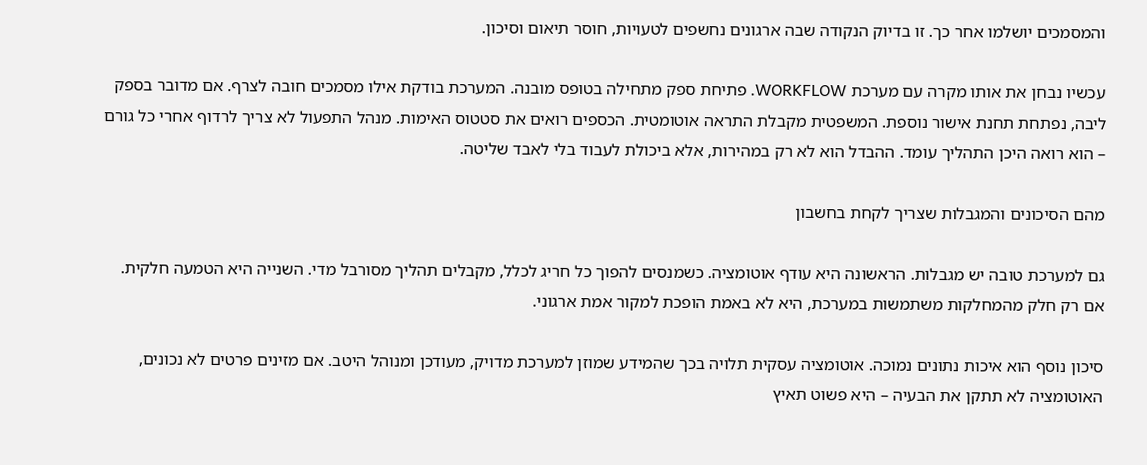והמסמכים יושלמו אחר כך. זו בדיוק הנקודה שבה ארגונים נחשפים לטעויות, חוסר תיאום וסיכון.

עכשיו נבחן את אותו מקרה עם מערכת WORKFLOW. פתיחת ספק מתחילה בטופס מובנה. המערכת בודקת אילו מסמכים חובה לצרף. אם מדובר בספק ליבה, נפתחת תחנת אישור נוספת. המשפטית מקבלת התראה אוטומטית. הכספים רואים את סטטוס האימות. מנהל התפעול לא צריך לרדוף אחרי כל גורם – הוא רואה היכן התהליך עומד. ההבדל הוא לא רק במהירות, אלא ביכולת לעבוד בלי לאבד שליטה.

מהם הסיכונים והמגבלות שצריך לקחת בחשבון

גם למערכת טובה יש מגבלות. הראשונה היא עודף אוטומציה. כשמנסים להפוך כל חריג לכלל, מקבלים תהליך מסורבל מדי. השנייה היא הטמעה חלקית. אם רק חלק מהמחלקות משתמשות במערכת, היא לא באמת הופכת למקור אמת ארגוני.

סיכון נוסף הוא איכות נתונים נמוכה. אוטומציה עסקית תלויה בכך שהמידע שמוזן למערכת מדויק, מעודכן ומנוהל היטב. אם מזינים פרטים לא נכונים, האוטומציה לא תתקן את הבעיה – היא פשוט תאיץ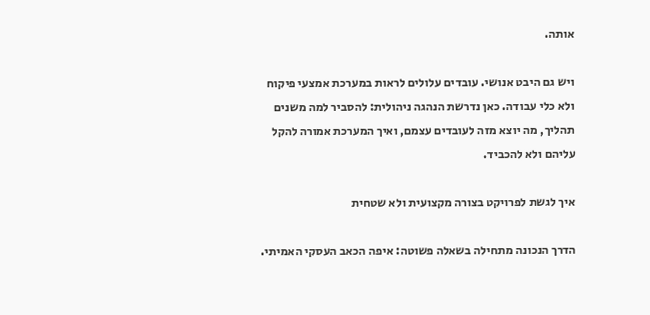אותה.

ויש גם היבט אנושי. עובדים עלולים לראות במערכת אמצעי פיקוח ולא כלי עבודה. כאן נדרשת הנהגה ניהולית: להסביר למה משנים תהליך, מה יוצא מזה לעובדים עצמם, ואיך המערכת אמורה להקל עליהם ולא להכביד.

איך לגשת לפרויקט בצורה מקצועית ולא שטחית

הדרך הנכונה מתחילה בשאלה פשוטה: איפה הכאב העסקי האמיתי.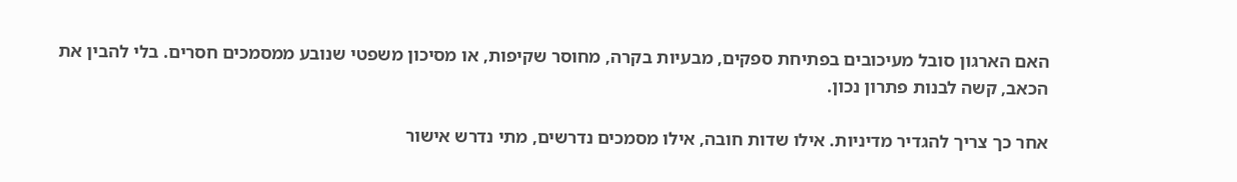האם הארגון סובל מעיכובים בפתיחת ספקים, מבעיות בקרה, מחוסר שקיפות, או מסיכון משפטי שנובע ממסמכים חסרים. בלי להבין את הכאב, קשה לבנות פתרון נכון.

אחר כך צריך להגדיר מדיניות. אילו שדות חובה, אילו מסמכים נדרשים, מתי נדרש אישור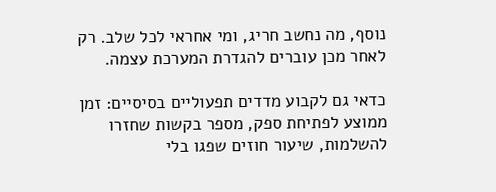נוסף, מה נחשב חריג, ומי אחראי לכל שלב. רק לאחר מכן עוברים להגדרת המערכת עצמה.

כדאי גם לקבוע מדדים תפעוליים בסיסיים: זמן ממוצע לפתיחת ספק, מספר בקשות שחזרו להשלמות, שיעור חוזים שפגו בלי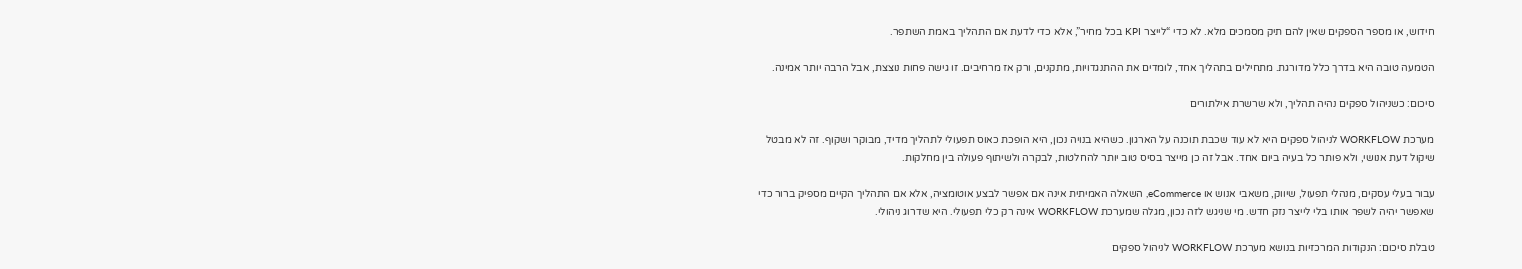חידוש, או מספר הספקים שאין להם תיק מסמכים מלא. לא כדי “לייצר KPI בכל מחיר”, אלא כדי לדעת אם התהליך באמת השתפר.

הטמעה טובה היא בדרך כלל מדורגת. מתחילים בתהליך אחד, לומדים את ההתנגדויות, מתקנים, ורק אז מרחיבים. זו גישה פחות נוצצת, אבל הרבה יותר אמינה.

סיכום: כשניהול ספקים נהיה תהליך, ולא שרשרת אילתורים

מערכת WORKFLOW לניהול ספקים היא לא עוד שכבת תוכנה על הארגון. כשהיא בנויה נכון, היא הופכת כאוס תפעולי לתהליך מדיד, מבוקר ושקוף. זה לא מבטל שיקול דעת אנושי, ולא פותר כל בעיה ביום אחד. אבל זה כן מייצר בסיס טוב יותר להחלטות, לבקרה ולשיתוף פעולה בין מחלקות.

עבור בעלי עסקים, מנהלי תפעול, שיווק, משאבי אנוש או eCommerce, השאלה האמיתית אינה אם אפשר לבצע אוטומציה, אלא אם התהליך הקיים מספיק ברור כדי שאפשר יהיה לשפר אותו בלי לייצר נזק חדש. מי שניגש לזה נכון, מגלה שמערכת WORKFLOW אינה רק כלי תפעולי. היא שדרוג ניהולי.

טבלת סיכום: הנקודות המרכזיות בנושא מערכת WORKFLOW לניהול ספקים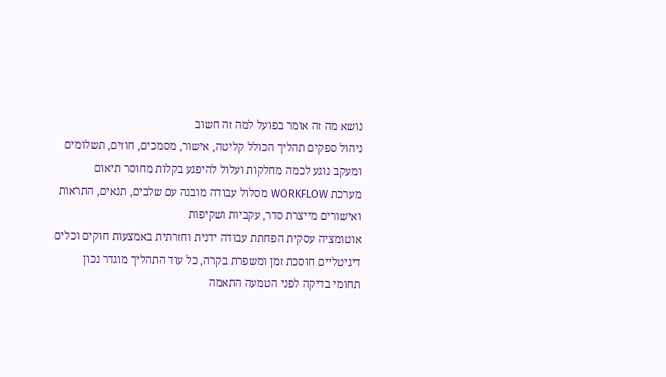נושא מה זה אומר בפועל למה זה חשוב
ניהול ספקים תהליך הכולל קליטה, אישור, מסמכים, חוזים, תשלומים ומעקב נוגע לכמה מחלקות ועלול להיפגע בקלות מחוסר תיאום
מערכת WORKFLOW מסלול עבודה מובנה עם שלבים, תנאים, התראות ואישורים מייצרת סדר, עקביות ושקיפות
אוטומציה עסקית הפחתת עבודה ידנית וחזרתית באמצעות חוקים וכלים דיגיטליים חוסכת זמן ומשפרת בקרה, כל עוד התהליך מוגדר נכון
תחומי בדיקה לפני הטמעה התאמה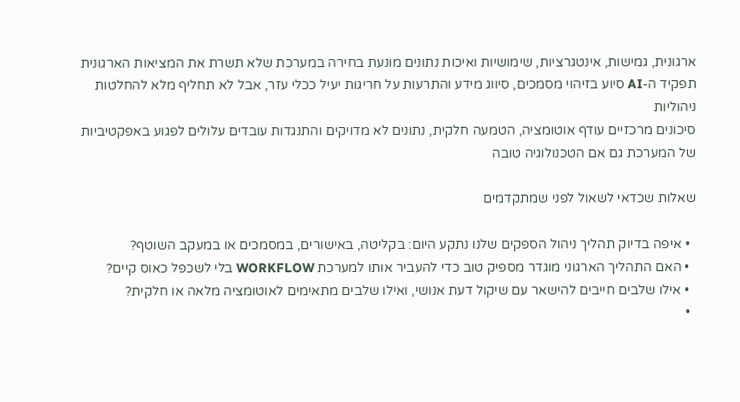ארגונית, גמישות, אינטגרציות, שימושיות ואיכות נתונים מונעת בחירה במערכת שלא תשרת את המציאות הארגונית
תפקיד ה-AI סיוע בזיהוי מסמכים, סיווג מידע והתרעות על חריגות יעיל ככלי עזר, אבל לא תחליף מלא להחלטות ניהוליות
סיכונים מרכזיים עודף אוטומציה, הטמעה חלקית, נתונים לא מדויקים והתנגדות עובדים עלולים לפגוע באפקטיביות של המערכת גם אם הטכנולוגיה טובה

שאלות שכדאי לשאול לפני שמתקדמים

  • איפה בדיוק תהליך ניהול הספקים שלנו נתקע היום: בקליטה, באישורים, במסמכים או במעקב השוטף?
  • האם התהליך הארגוני מוגדר מספיק טוב כדי להעביר אותו למערכת WORKFLOW בלי לשכפל כאוס קיים?
  • אילו שלבים חייבים להישאר עם שיקול דעת אנושי, ואילו שלבים מתאימים לאוטומציה מלאה או חלקית?
  •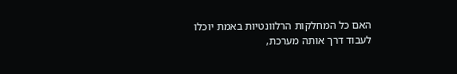האם כל המחלקות הרלוונטיות באמת יוכלו לעבוד דרך אותה מערכת,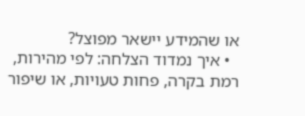או שהמידע יישאר מפוצל?
  • איך נמדוד הצלחה: לפי מהירות, רמת בקרה, פחות טעויות, או שיפור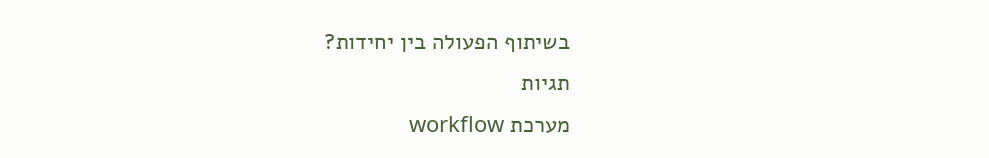בשיתוף הפעולה בין יחידות?
תגיות
מערכת workflow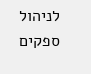לניהול ספקים